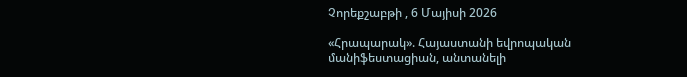Չորեքշաբթի , 6 Մայիսի 2026

«Հրապարակ». Հայաստանի եվրոպական մանիֆեստացիան, անտանելի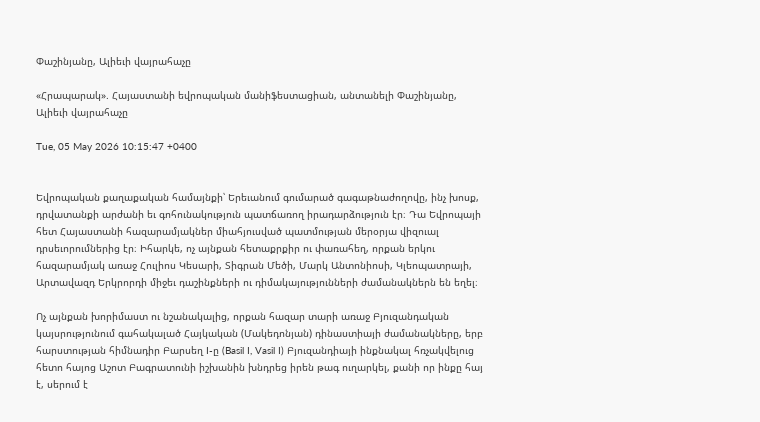Փաշինյանը, Ալիեւի վայրահաչը

«Հրապարակ». Հայաստանի եվրոպական մանիֆեստացիան, անտանելի Փաշինյանը, Ալիեւի վայրահաչը

Tue, 05 May 2026 10:15:47 +0400


Եվրոպական քաղաքական համայնքի՝ Երեւանում գումարած գագաթնաժողովը, ինչ խոսք, դրվատանքի արժանի եւ գոհունակություն պատճառող իրադարձություն էր։ Դա Եվրոպայի հետ Հայաստանի հազարամյակներ միահյուսված պատմության մերօրյա վիզուալ դրսեւորումներից էր։ Իհարկե, ոչ այնքան հետաքրքիր ու փառահեղ, որքան երկու հազարամյակ առաջ Հուլիոս Կեսարի, Տիգրան Մեծի, Մարկ Անտոնիոսի, Կլեոպատրայի, Արտավազդ Երկրորդի միջեւ դաշինքների ու դիմակայությունների ժամանակներն են եղել։

Ոչ այնքան խորիմաստ ու նշանակալից, որքան հազար տարի առաջ Բյուզանդական կայսրությունում գահակալած Հայկական (Մակեդոնյան) դինաստիայի ժամանակները, երբ հարստության հիմնադիր Բարսեղ I-ը (Basil I, Vasil I) Բյուզանդիայի ինքնակալ հռչակվելուց հետո հայոց Աշոտ Բագրատունի իշխանին խնդրեց իրեն թագ ուղարկել, քանի որ ինքը հայ է, սերում է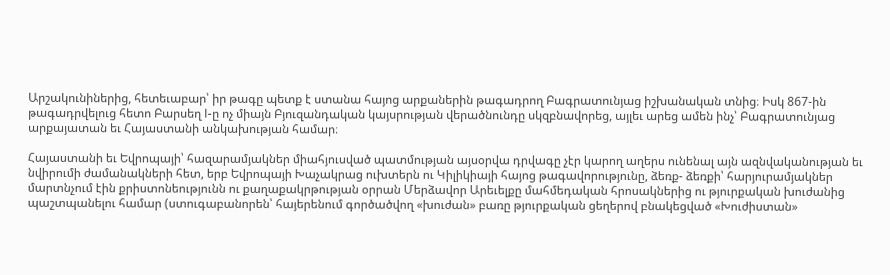Արշակունիներից, հետեւաբար՝ իր թագը պետք է ստանա հայոց արքաներին թագադրող Բագրատունյաց իշխանական տնից։ Իսկ 867-ին թագադրվելուց հետո Բարսեղ I-ը ոչ միայն Բյուզանդական կայսրության վերածնունդը սկզբնավորեց, այլեւ արեց ամեն ինչ՝ Բագրատունյաց արքայատան եւ Հայաստանի անկախության համար։

Հայաստանի եւ Եվրոպայի՝ հազարամյակներ միահյուսված պատմության այսօրվա դրվագը չէր կարող աղերս ունենալ այն ազնվականության եւ նվիրումի ժամանակների հետ, երբ Եվրոպայի Խաչակրաց ուխտերն ու Կիլիկիայի հայոց թագավորությունը, ձեռք- ձեռքի՝ հարյուրամյակներ մարտնչում էին քրիստոնեությունն ու քաղաքակրթության օրրան Մերձավոր Արեւելքը մահմեդական հրոսակներից ու թյուրքական խուժանից պաշտպանելու համար (ստուգաբանորեն՝ հայերենում գործածվող «խուժան» բառը թյուրքական ցեղերով բնակեցված «Խուժիստան»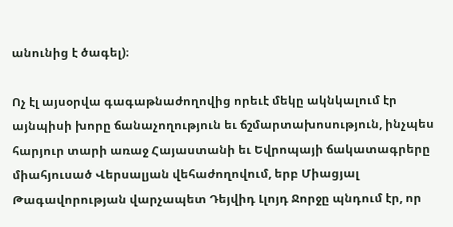անունից է ծագել)։

Ոչ էլ այսօրվա գագաթնաժողովից որեւէ մեկը ակնկալում էր այնպիսի խորը ճանաչողություն եւ ճշմարտախոսություն, ինչպես հարյուր տարի առաջ Հայաստանի եւ Եվրոպայի ճակատագրերը միահյուսած Վերսալյան վեհաժողովում, երբ Միացյալ Թագավորության վարչապետ Դեյվիդ Լլոյդ Ջորջը պնդում էր, որ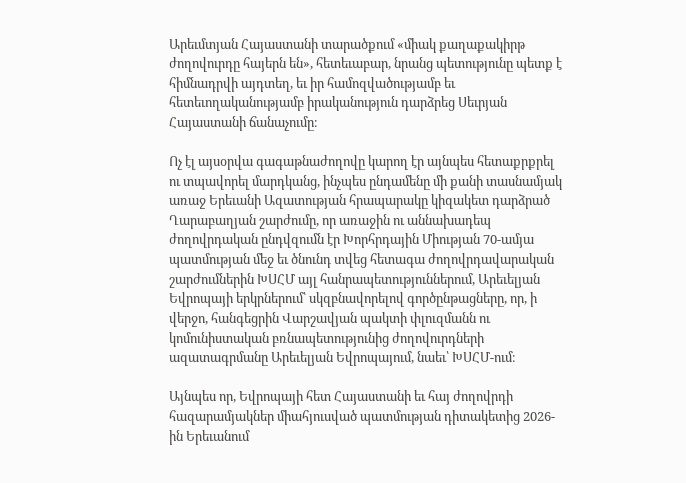Արեւմտյան Հայաստանի տարածքում «միակ քաղաքակիրթ ժողովուրդը հայերն են», հետեւաբար, նրանց պետությունը պետք է հիմնադրվի այդտեղ, եւ իր համոզվածությամբ եւ հետեւողականությամբ իրականություն դարձրեց Սեւրյան Հայաստանի ճանաչումը։

Ոչ էլ այսօրվա գագաթնաժողովը կարող էր այնպես հետաքրքրել ու տպավորել մարդկանց, ինչպես ընդամենը մի քանի տասնամյակ առաջ Երեւանի Ազատության հրապարակը կիզակետ դարձրած Ղարաբաղյան շարժումը, որ առաջին ու աննախադեպ ժողովրդական ընդվզումն էր Խորհրդային Միության 70-ամյա պատմության մեջ եւ ծնունդ տվեց հետագա ժողովրդավարական շարժումներին ԽՍՀՄ այլ հանրապետություններում, Արեւելյան Եվրոպայի երկրներում՝ սկզբնավորելով գործընթացները, որ, ի վերջո, հանգեցրին Վարշավյան պակտի փլուզմանն ու կոմունիստական բռնապետությունից ժողովուրդների ազատագրմանը Արեւելյան Եվրոպայում, նաեւ՝ ԽՍՀՄ-ում։

Այնպես որ, Եվրոպայի հետ Հայաստանի եւ հայ ժողովրդի հազարամյակներ միահյուսված պատմության դիտակետից 2026-ին Երեւանում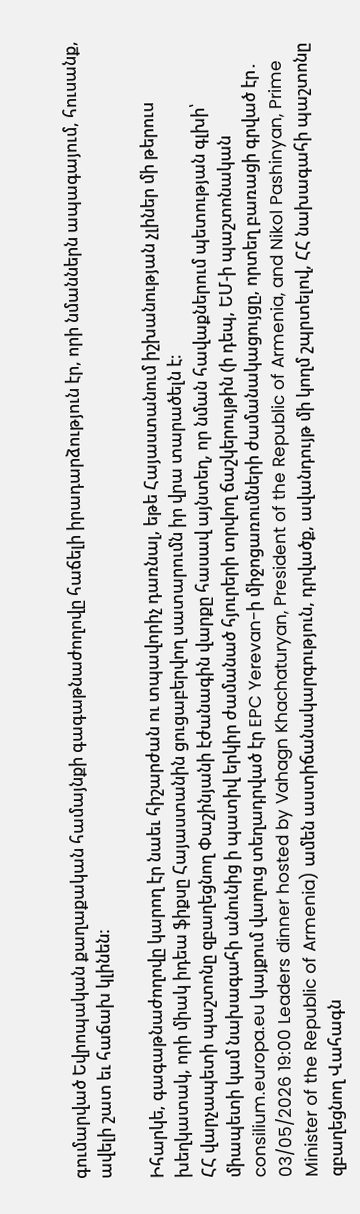գումարված Եվրոպական քաղաքական համայնքի գագաթնաժողովը հաճելի իրադարձություն էր, որի նմաններն ապագայում, հուսանք, ավելի շատ եւ հաճախ կլինեն։

Իհարկե, գագաթնաժողովը կարող էր նաեւ հիշարժան ու տպավորիչ դառնալ, եթե Հայաստանում իշխանության չլիներ մի թերուս խեղկատակ, որի միակ իդեա ֆիքսը Հայաստանին ցուցաբերվող սատարումն իր վրա տարածելն է։
ՀՀ վարչապետի պաշտոնը զբաղեցնող Փաշինյանի էժանագին վարքը հասավ այնտեղ, որ նման հավաքներում պետության գլխի՝ միապետի կամ նախագահի անունից ի պատիվ երկիր ժամանած հյուրերի տրվող ճաշկերույթին (ի դեպ, ԵՄ-ի պաշտոնական consilium.europa.eu կայքում վաղուց տեղադրված էր EPC Yerevan-ի միջոցառումների ժամանակացույցը, որտեղ բառացի գրված էր․ 03/05/2026 19:00 Leaders dinner hosted by Vahagn Khachaturyan, President of the Republic of Armenia, and Nikol Pashinyan, Prime Minister of the Republic of Armenia) ամեն աստիճանակարգություն, դրվածք, ավանդույթ մի կողմ շպրտելով, ՀՀ նախագահի պաշտոնը զբաղեցնող Վահագն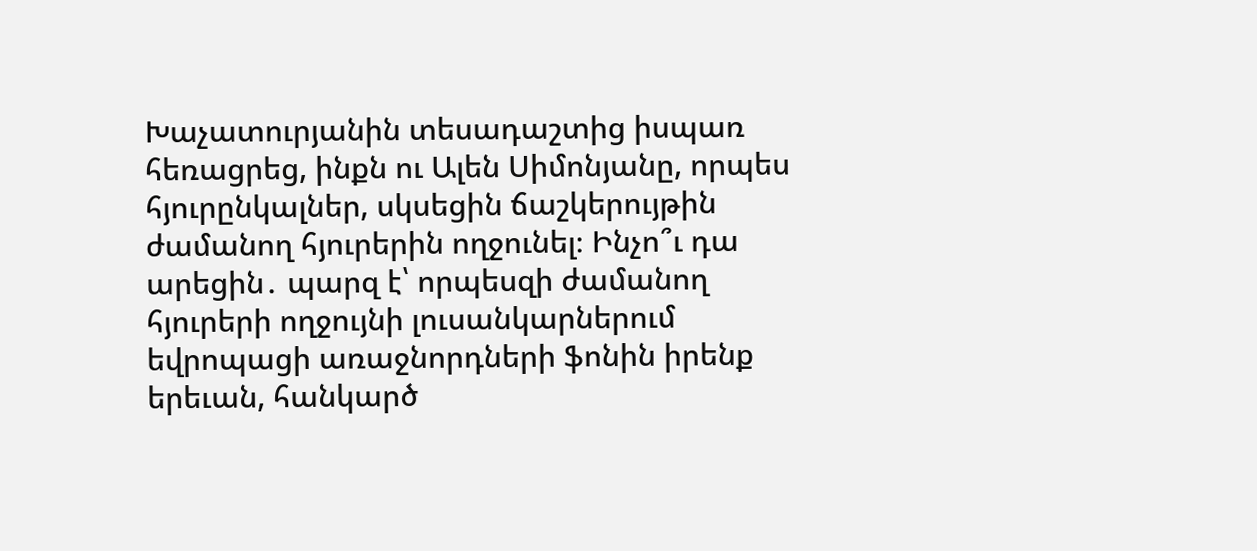Խաչատուրյանին տեսադաշտից իսպառ հեռացրեց, ինքն ու Ալեն Սիմոնյանը, որպես հյուրընկալներ, սկսեցին ճաշկերույթին ժամանող հյուրերին ողջունել։ Ինչո՞ւ դա արեցին․ պարզ է՝ որպեսզի ժամանող հյուրերի ողջույնի լուսանկարներում եվրոպացի առաջնորդների ֆոնին իրենք երեւան, հանկարծ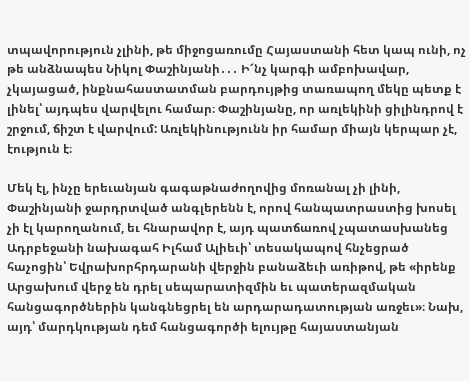տպավորություն չլինի, թե միջոցառումը Հայաստանի հետ կապ ունի, ոչ թե անձնապես Նիկոլ Փաշինյանի․․․ Ի՜նչ կարգի ամբոխավար, չկայացած, ինքնահաստատման բարդույթից տառապող մեկը պետք է լինել՝ այդպես վարվելու համար։ Փաշինյանը, որ առլեկինի ցիլինդրով է շրջում, ճիշտ է վարվում: Առլեկինությունն իր համար միայն կերպար չէ, էություն է։

Մեկ էլ, ինչը երեւանյան գագաթնաժողովից մոռանալ չի լինի, Փաշինյանի ջարդրտված անգլերենն է, որով հանպատրաստից խոսել չի էլ կարողանում, եւ հնարավոր է, այդ պատճառով չպատասխանեց Ադրբեջանի նախագահ Իլհամ Ալիեւի՝ տեսակապով հնչեցրած հաչոցին՝ Եվրախորհրդարանի վերջին բանաձեւի առիթով, թե «իրենք Արցախում վերջ են դրել սեպարատիզմին եւ պատերազմական հանցագործներին կանգնեցրել են արդարադատության առջեւ»։ Նախ, այդ՝ մարդկության դեմ հանցագործի ելույթը հայաստանյան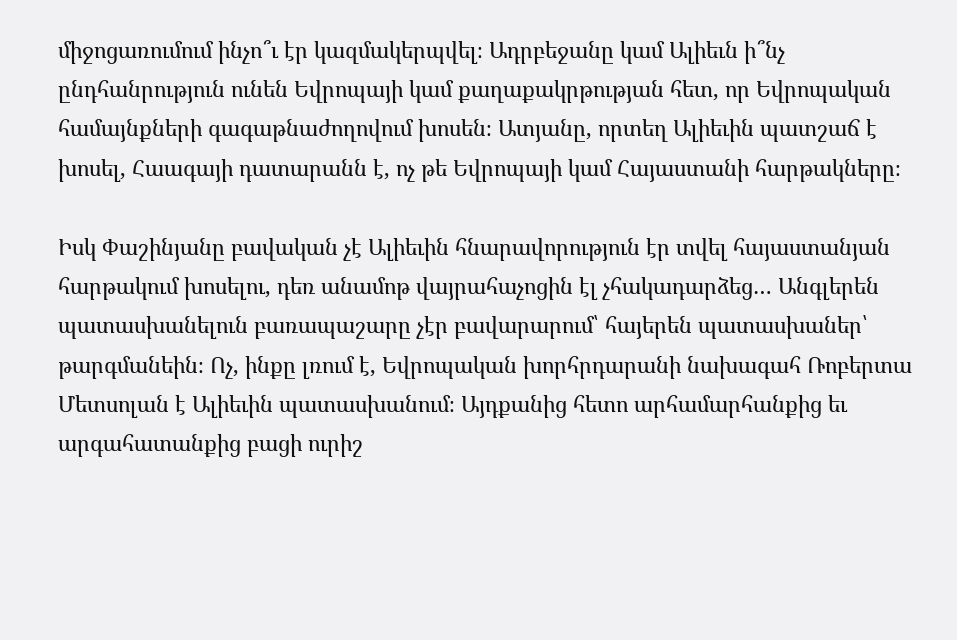միջոցառումում ինչո՞ւ էր կազմակերպվել։ Ադրբեջանը կամ Ալիեւն ի՞նչ ընդհանրություն ունեն Եվրոպայի կամ քաղաքակրթության հետ, որ Եվրոպական համայնքների գագաթնաժողովում խոսեն։ Ատյանը, որտեղ Ալիեւին պատշաճ է խոսել, Հաագայի դատարանն է, ոչ թե Եվրոպայի կամ Հայաստանի հարթակները։

Իսկ Փաշինյանը բավական չէ Ալիեւին հնարավորություն էր տվել հայաստանյան հարթակում խոսելու, դեռ անամոթ վայրահաչոցին էլ չհակադարձեց… Անգլերեն պատասխանելուն բառապաշարը չէր բավարարում՝ հայերեն պատասխաներ՝ թարգմանեին։ Ոչ, ինքը լռում է, Եվրոպական խորհրդարանի նախագահ Ռոբերտա Մետսոլան է Ալիեւին պատասխանում։ Այդքանից հետո արհամարհանքից եւ արգահատանքից բացի ուրիշ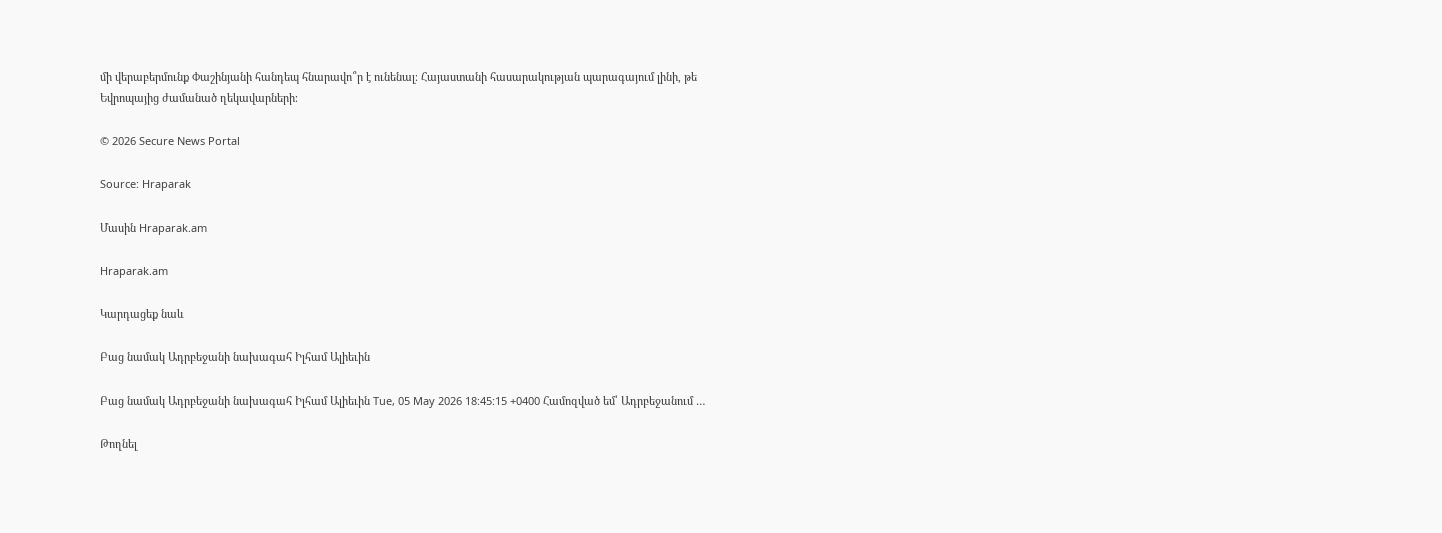մի վերաբերմունք Փաշինյանի հանդեպ հնարավո՞ր է ունենալ։ Հայաստանի հասարակության պարագայում լինի, թե Եվրոպայից ժամանած ղեկավարների։

© 2026 Secure News Portal

Source: Hraparak

Մասին Hraparak.am

Hraparak.am

Կարդացեք նաև

Բաց նամակ Ադրբեջանի նախագահ Իլհամ Ալիեւին

Բաց նամակ Ադրբեջանի նախագահ Իլհամ Ալիեւին Tue, 05 May 2026 18:45:15 +0400 Համոզված եմ՝ Ադրբեջանում …

Թողնել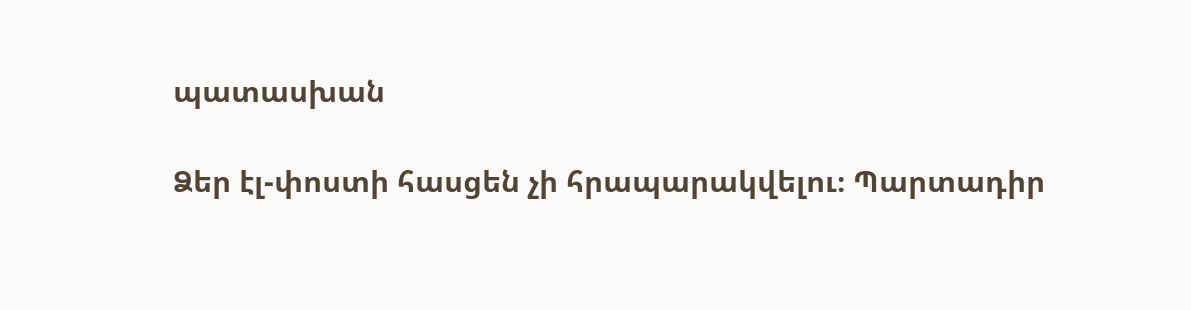պատասխան

Ձեր էլ-փոստի հասցեն չի հրապարակվելու։ Պարտադիր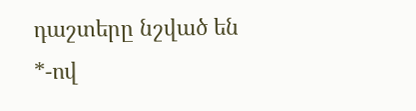դաշտերը նշված են *-ով